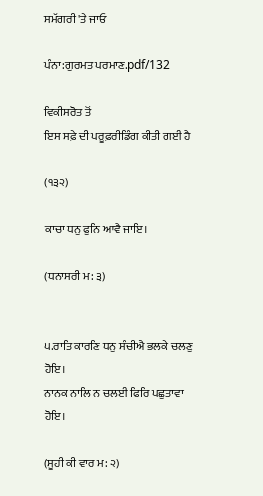ਸਮੱਗਰੀ 'ਤੇ ਜਾਓ

ਪੰਨਾ:ਗੁਰਮਤ ਪਰਮਾਣ.pdf/132

ਵਿਕੀਸਰੋਤ ਤੋਂ
ਇਸ ਸਫ਼ੇ ਦੀ ਪਰੂਫ਼ਰੀਡਿੰਗ ਕੀਤੀ ਗਈ ਹੈ

(੧੩੨)

ਕਾਚਾ ਧਨੁ ਫੁਨਿ ਆਵੈ ਜਾਇ।

(ਧਨਾਸਰੀ ਮ: ੩)


੫.ਰਾਤਿ ਕਾਰਣਿ ਧਨੁ ਸੰਚੀਐ ਭਲਕੇ ਚਲਣੁ ਹੋਇ।
ਨਾਨਕ ਨਾਲਿ ਨ ਚਲਈ ਫਿਰਿ ਪਛੁਤਾਵਾ ਹੋਇ।

(ਸੂਹੀ ਕੀ ਵਾਰ ਮ: ੨)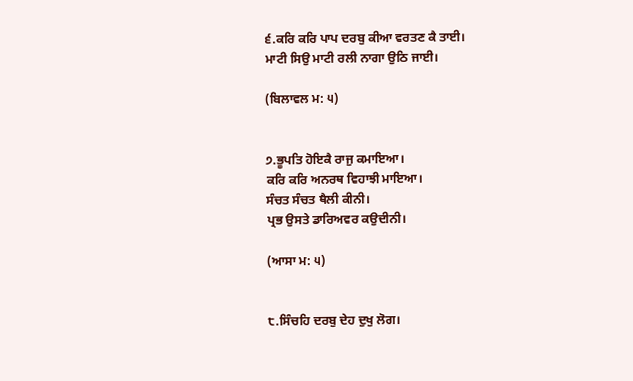੬.ਕਰਿ ਕਰਿ ਪਾਪ ਦਰਬੁ ਕੀਆ ਵਰਤਣ ਕੈ ਤਾਈ।
ਮਾਟੀ ਸਿਉ ਮਾਟੀ ਰਲੀ ਨਾਗਾ ਉਠਿ ਜਾਈ।

(ਬਿਲਾਵਲ ਮ: ੫)


੭.ਭੂਪਤਿ ਹੋਇਕੈ ਰਾਜੁ ਕਮਾਇਆ।
ਕਰਿ ਕਰਿ ਅਨਰਥ ਵਿਹਾਝੀ ਮਾਇਆ।
ਸੰਚਤ ਸੰਚਤ ਥੈਲੀ ਕੀਨੀ।
ਪ੍ਰਭ ਉਸਤੇ ਡਾਰਿਅਵਰ ਕਉਦੀਨੀ।

(ਆਸਾ ਮ: ੫)


੮.ਸਿੰਚਹਿ ਦਰਬੁ ਦੇਹ ਦੁਖੁ ਲੋਗ।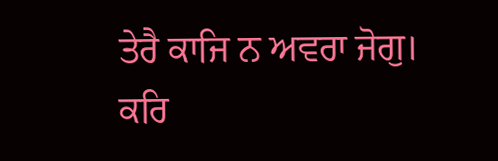ਤੇਰੈ ਕਾਜਿ ਨ ਅਵਰਾ ਜੋਗੁ।
ਕਰਿ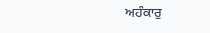ਅਹੰਕਾਰੁ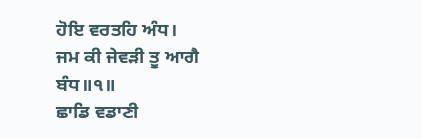ਹੋਇ ਵਰਤਹਿ ਅੰਧ।
ਜਮ ਕੀ ਜੇਵੜੀ ਤੂ ਆਗੈ ਬੰਧ॥੧॥
ਛਾਡਿ ਵਡਾਣੀ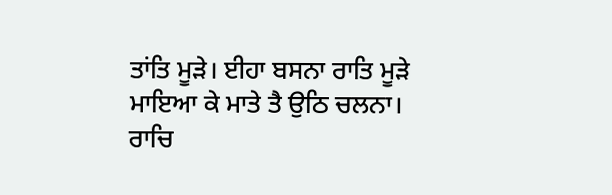ਤਾਂਤਿ ਮੂੜੇ। ਈਹਾ ਬਸਨਾ ਰਾਤਿ ਮੂੜੇ
ਮਾਇਆ ਕੇ ਮਾਤੇ ਤੈ ਉਠਿ ਚਲਨਾ।
ਰਾਚਿ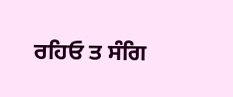ਰਹਿਓ ਤ ਸੰਗਿ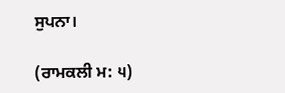ਸੁਪਨਾ।

(ਰਾਮਕਲੀ ਮ: ੫)